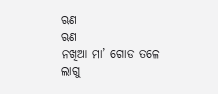ଋଣ
ଋଣ
ନଖିଆ ମା’ ଗୋଡ ତଳେ ଲାଗୁ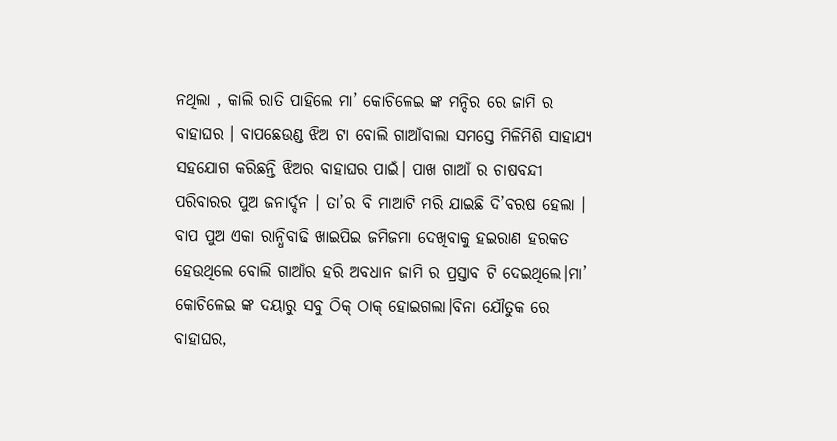ନଥିଲା , କାଲି ରାତି ପାହିଲେ ମା’ କୋଚିଳେଇ ଙ୍କ ମନ୍ଦିର ରେ ଜାମି ର ବାହାଘର । ବାପଛେଉଣ୍ଡ ଝିଅ ଟା ବୋଲି ଗାଆଁବାଲା ସମସ୍ତେ ମିଳିମିଶି ସାହାଯ୍ୟ ସହଯୋଗ କରିଛନ୍ତି ଝିଅର ବାହାଘର ପାଇଁ। ପାଖ ଗାଆଁ ର ଚାଷବନ୍ଦୀ ପରିବାରର ପୁଅ ଜନାର୍ଦ୍ଦନ । ତା’ର ବି ମାଆଟି ମରି ଯାଇଛି ଦି’ବରଷ ହେଲା । ବାପ ପୁଅ ଏକା ରାନ୍ଧିବାଢି ଖାଇପିଇ ଜମିଜମା ଦେଖିବାକୁ ହଇରାଣ ହରକତ ହେଉଥିଲେ ବୋଲି ଗାଆଁର ହରି ଅବଧାନ ଜାମି ର ପ୍ରସ୍ତାବ ଟି ଦେଇଥିଲେ।ମା’ କୋଚିଳେଇ ଙ୍କ ଦୟାରୁ ସବୁ ଠିକ୍ ଠାକ୍ ହୋଇଗଲା।ବିନା ଯୌତୁକ ରେ ବାହାଘର,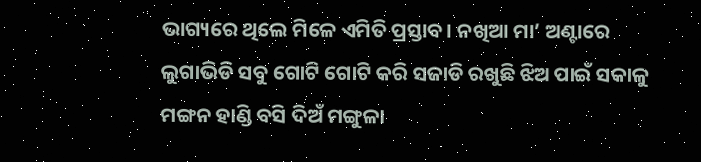ଭାଗ୍ୟରେ ଥିଲେ ମିଳେ ଏମିତି ପ୍ରସ୍ତାବ। ନଖିଆ ମା’ ଅଣ୍ଟାରେ ଲୁଗାଭିଡି ସବୁ ଗୋଟି ଗୋଟି କରି ସଜାଡି ରଖୁଛି ଝିଅ ପାଇଁ ସକାଳୁ ମଙ୍ଗନ ହାଣ୍ଡି ବସି ଦିଅଁ ମଙ୍ଗୁଳା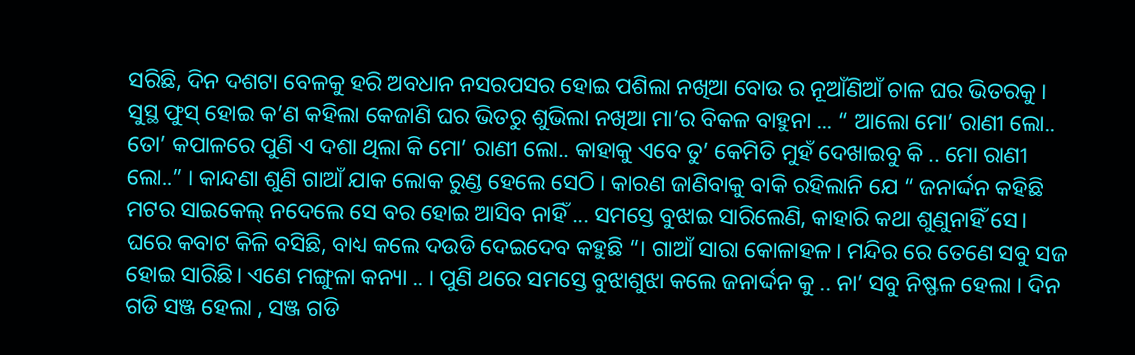ସରିଛି, ଦିନ ଦଶଟା ବେଳକୁ ହରି ଅବଧାନ ନସରପସର ହୋଇ ପଶିଲା ନଖିଆ ବୋଉ ର ନୂଆଁଣିଆଁ ଚାଳ ଘର ଭିତରକୁ । ସୁସ୍ଥ ଫୁସ୍ ହୋଇ କ’ଣ କହିଲା କେଜାଣି ଘର ଭିତରୁ ଶୁଭିଲା ନଖିଆ ମା’ର ବିକଳ ବାହୁନା ... “ ଆଲୋ ମୋ’ ରାଣୀ ଲୋ.. ତୋ’ କପାଳରେ ପୁଣି ଏ ଦଶା ଥିଲା କି ମୋ’ ରାଣୀ ଲୋ.. କାହାକୁ ଏବେ ତୁ’ କେମିତି ମୁହଁ ଦେଖାଇବୁ କି .. ମୋ ରାଣୀ ଲୋ..” । କାନ୍ଦଣା ଶୁଣି ଗାଆଁ ଯାକ ଲୋକ ରୁଣ୍ଡ ହେଲେ ସେଠି । କାରଣ ଜାଣିବାକୁ ବାକି ରହିଲାନି ଯେ “ ଜନାର୍ଦ୍ଦନ କହିଛି ମଟର ସାଇକେଲ୍ ନଦେଲେ ସେ ବର ହୋଇ ଆସିବ ନାହିଁ ... ସମସ୍ତେ ବୁଝାଇ ସାରିଲେଣି, କାହାରି କଥା ଶୁଣୁନାହିଁ ସେ। ଘରେ କବାଟ କିଳି ବସିଛି, ବାଧ୍ୟ କଲେ ଦଉଡି ଦେଇଦେବ କହୁଛି “। ଗାଆଁ ସାରା କୋଳାହଳ। ମନ୍ଦିର ରେ ତେଣେ ସବୁ ସଜ ହୋଇ ସାରିଛି। ଏଣେ ମଙ୍ଗୁଳା କନ୍ୟା .. । ପୁଣି ଥରେ ସମସ୍ତେ ବୁଝାଶୁଝା କଲେ ଜନାର୍ଦ୍ଦନ କୁ .. ନା’ ସବୁ ନିଷ୍ଫଳ ହେଲା । ଦିନ ଗଡି ସଞ୍ଜ ହେଲା , ସଞ୍ଜ ଗଡି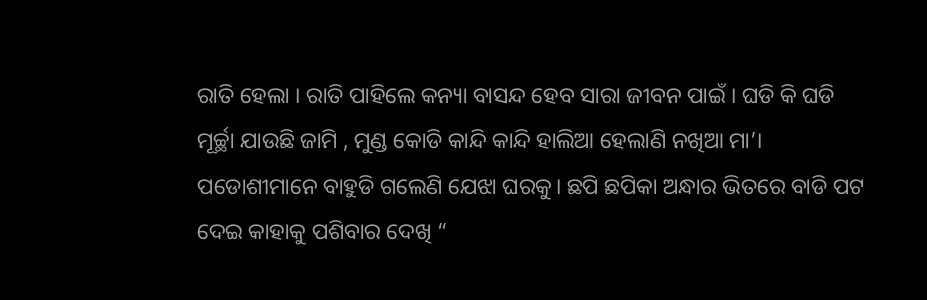ରାତି ହେଲା । ରାତି ପାହିଲେ କନ୍ୟା ବାସନ୍ଦ ହେବ ସାରା ଜୀବନ ପାଇଁ । ଘଡି କି ଘଡି ମୂର୍ଚ୍ଛା ଯାଉଛି ଜାମି , ମୁଣ୍ଡ କୋଡି କାନ୍ଦି କାନ୍ଦି ହାଲିଆ ହେଲାଣି ନଖିଆ ମା’।
ପଡୋଶୀମାନେ ବାହୁଡି ଗଲେଣି ଯେଝା ଘରକୁ। ଛପି ଛପିକା ଅନ୍ଧାର ଭିତରେ ବାଡି ପଟ ଦେଇ କାହାକୁ ପଶିବାର ଦେଖି “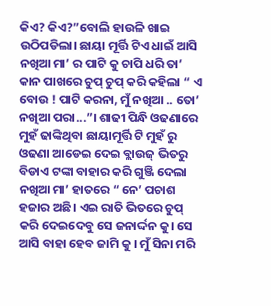କିଏ? କିଏ?”ବୋଲି ହାଉଳି ଖାଇ ଉଠିପଡିଲା। ଛାୟା ମୂର୍ତ୍ତି ଟିଏ ଧାଇଁ ଆସି ନଖିଆ ମା’ ର ପାଟି କୁ ଚାପି ଧରି ତା’ କାନ ପାଖରେ ଚୁପ୍ ଚୁପ୍ କରି କହିଲା “ ଏ ବୋଉ ! ପାଟି କରନା, ମୁଁ ନଖିଆ .. ତୋ’ ନଖିଆ ପରା...”। ଶାଢୀ ପିନ୍ଧି ଓଢଣାରେ ମୁହଁ ଢାଙ୍କିଥିବା ଛାୟାମୂର୍ତ୍ତି ଟି ମୁହଁ ରୁ ଓଢଣା ଆଡେଇ ଦେଇ ବ୍ଲାଉଜ୍ ଭିତରୁ ବିଡାଏ ଟଙ୍କା ବାହାର କରି ଗୁଞ୍ଜି ଦେଲା ନଖିଆ ମା’ ହାତରେ “ ନେ’ ପଚାଶ ହଜାର ଅଛି। ଏଇ ରାତି ଭିତରେ ଚୁପ୍ କରି ଦେଇଦେବୁ ସେ ଜନାର୍ଦ୍ଦନ କୁ। ସେ ଆସି ବାହା ହେବ ଜାମି କୁ । ମୁଁ ସିନା ମରି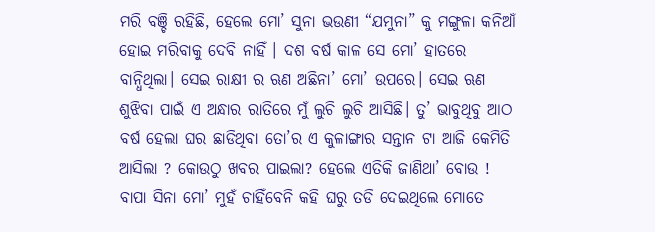ମରି ବଞ୍ଚି ରହିଛି, ହେଲେ ମୋ’ ସୁନା ଭଉଣୀ “ଯମୁନା” କୁ ମଙ୍ଗୁଳା କନିଆଁ ହୋଇ ମରିବାକୁ ଦେବି ନାହିଁ । ଦଶ ବର୍ଷ କାଳ ସେ ମୋ’ ହାତରେ ବାନ୍ଧିଥିଲା। ସେଇ ରାକ୍ଷୀ ର ଋଣ ଅଛିନା’ ମୋ’ ଉପରେ। ସେଇ ଋଣ ଶୁଝିବା ପାଇଁ ଏ ଅନ୍ଧାର ରାତିରେ ମୁଁ ଲୁଚି ଲୁଚି ଆସିଛି। ତୁ’ ଭାବୁଥିବୁ ଆଠ ବର୍ଷ ହେଲା ଘର ଛାଡିଥିବା ତୋ’ର ଏ କୁଳାଙ୍ଗାର ସନ୍ତାନ ଟା ଆଜି କେମିତି ଆସିଲା ? କୋଉଠୁ ଖବର ପାଇଲା? ହେଲେ ଏତିକି ଜାଣିଥା’ ବୋଉ ! ବାପା ସିନା ମୋ’ ମୁହଁ ଚାହିଁବେନି କହି ଘରୁ ତଡି ଦେଇଥିଲେ ମୋତେ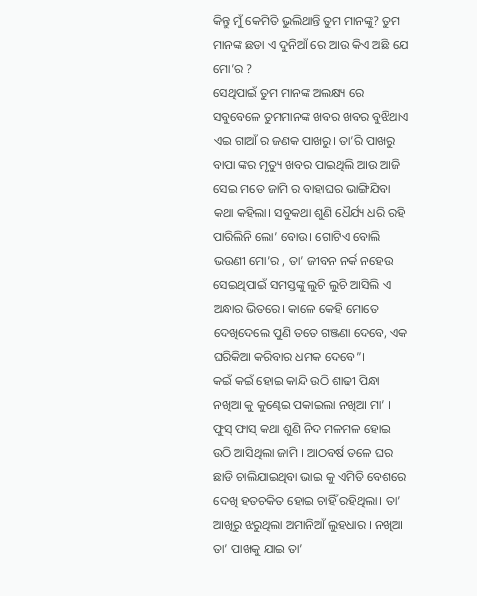କିନ୍ତୁ ମୁଁ କେମିତି ଭୁଲିଥାନ୍ତି ତୁମ ମାନଙ୍କୁ? ତୁମ ମାନଙ୍କ ଛଡା ଏ ଦୁନିଆଁ ରେ ଆଉ କିଏ ଅଛି ଯେ ମୋ’ର ?
ସେଥିପାଇଁ ତୁମ ମାନଙ୍କ ଅଲକ୍ଷ୍ୟ ରେ ସବୁବେଳେ ତୁମମାନଙ୍କ ଖବର ଖବର ବୁଝିଥାଏ ଏଇ ଗାଆଁ ର ଜଣକ ପାଖରୁ। ତା’ରି ପାଖରୁ ବାପା ଙ୍କର ମୃତ୍ୟୁ ଖବର ପାଇଥିଲି ଆଉ ଆଜି ସେଇ ମତେ ଜାମି ର ବାହାଘର ଭାଙ୍ଗିଯିବା କଥା କହିଲା। ସବୁକଥା ଶୁଣି ଧୈର୍ଯ୍ୟ ଧରି ରହି ପାରିଲିନି ଲୋ’ ବୋଉ। ଗୋଟିଏ ବୋଲି ଭଉଣୀ ମୋ’ର , ତା’ ଜୀବନ ନର୍କ ନହେଉ ସେଇଥିପାଇଁ ସମସ୍ତଙ୍କୁ ଲୁଚି ଲୁଚି ଆସିଲି ଏ ଅନ୍ଧାର ଭିତରେ। କାଳେ କେହି ମୋତେ ଦେଖିଦେଲେ ପୁଣି ତତେ ଗଞ୍ଜଣା ଦେବେ, ଏକ ଘରିକିଆ କରିବାର ଧମକ ଦେବେ”।
କଇଁ କଇଁ ହୋଇ କାନ୍ଦି ଉଠି ଶାଢୀ ପିନ୍ଧା ନଖିଆ କୁ କୁଣ୍ଢେଇ ପକାଇଲା ନଖିଆ ମା’ । ଫୁସ୍ ଫାସ୍ କଥା ଶୁଣି ନିଦ ମଳମଳ ହୋଇ ଉଠି ଆସିଥିଲା ଜାମି । ଆଠବର୍ଷ ତଳେ ଘର ଛାଡି ଚାଲିଯାଇଥିବା ଭାଇ କୁ ଏମିତି ବେଶରେ ଦେଖି ହତଚକିତ ହୋଇ ଚାହିଁ ରହିଥିଲା। ତା’ ଆଖିରୁ ଝରୁଥିଲା ଅମାନିଆଁ ଲୁହଧାର । ନଖିଆ ତା’ ପାଖକୁ ଯାଇ ତା’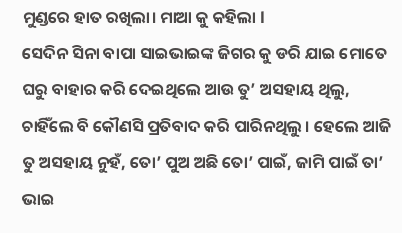ମୁଣ୍ଡରେ ହାତ ରଖିଲା। ମାଆ କୁ କହିଲା l
ସେଦିନ ସିନା ବାପା ସାଇଭାଇଙ୍କ ଜିଗର କୁ ଡରି ଯାଇ ମୋତେ ଘରୁ ବାହାର କରି ଦେଇଥିଲେ ଆଉ ତୁ’ ଅସହାୟ ଥିଲୁ, ଚାହିଁଲେ ବି କୌଣସି ପ୍ରତିବାଦ କରି ପାରିନଥିଲୁ । ହେଲେ ଆଜି ତୁ ଅସହାୟ ନୁହଁ, ତୋ’ ପୁଅ ଅଛି ତୋ’ ପାଇଁ, ଜାମି ପାଇଁ ତା’ ଭାଇ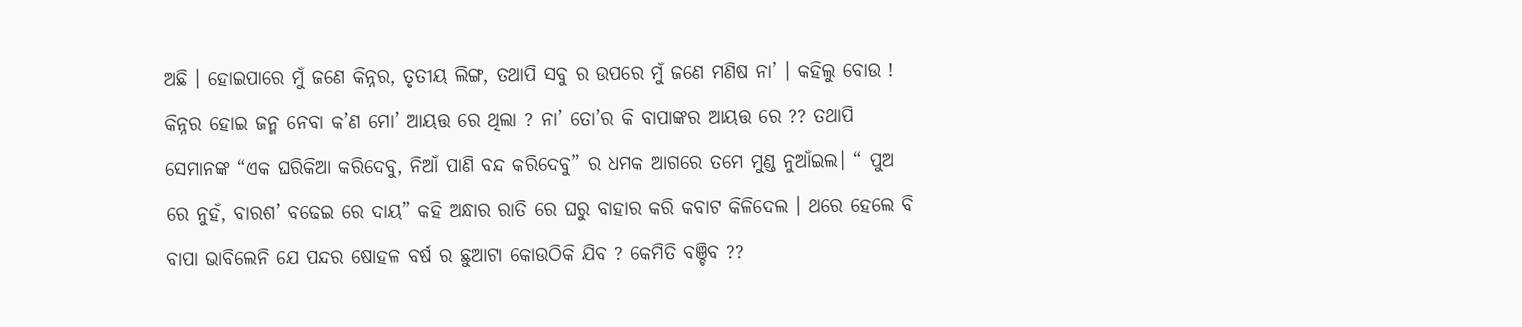ଅଛି । ହୋଇପାରେ ମୁଁ ଜଣେ କିନ୍ନର, ତୃତୀୟ ଲିଙ୍ଗ, ତଥାପି ସବୁ ର ଉପରେ ମୁଁ ଜଣେ ମଣିଷ ନା’ । କହିଲୁ ବୋଉ ! କିନ୍ନର ହୋଇ ଜନ୍ମ ନେବା କ’ଣ ମୋ’ ଆୟତ୍ତ ରେ ଥିଲା ? ନା’ ତୋ’ର କି ବାପାଙ୍କର ଆୟତ୍ତ ରେ ?? ତଥାପି ସେମାନଙ୍କ “ଏକ ଘରିକିଆ କରିଦେବୁ, ନିଆଁ ପାଣି ବନ୍ଦ କରିଦେବୁ” ର ଧମକ ଆଗରେ ତମେ ମୁଣ୍ଡ ନୁଆଁଇଲ। “ ପୁଅ ରେ ନୁହଁ, ବାରଶ’ ବଢେଇ ରେ ଦାୟ” କହି ଅନ୍ଧାର ରାତି ରେ ଘରୁ ବାହାର କରି କବାଟ କିଳିଦେଲ । ଥରେ ହେଲେ ବି ବାପା ଭାବିଲେନି ଯେ ପନ୍ଦର ଷୋହଳ ବର୍ଷ ର ଛୁଆଟା କୋଉଠିକି ଯିବ ? କେମିତି ବଞ୍ଚିବ ??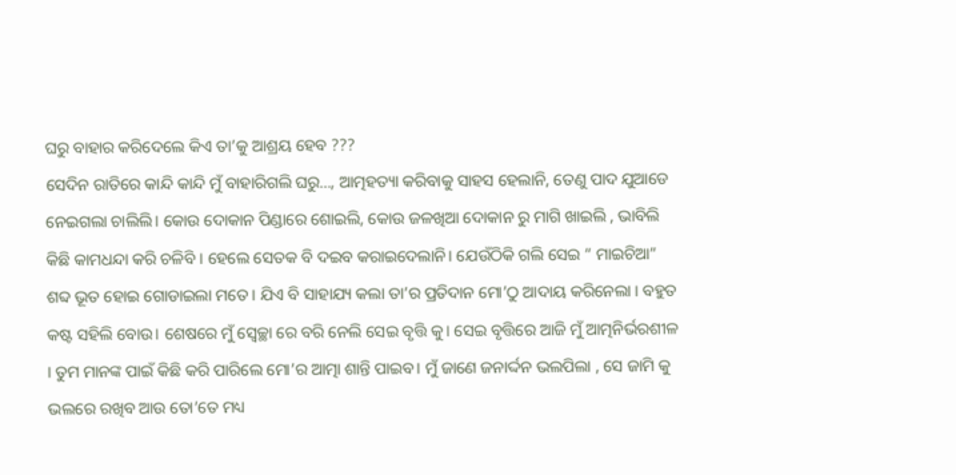ଘରୁ ବାହାର କରିଦେଲେ କିଏ ତା’କୁ ଆଶ୍ରୟ ହେବ ???
ସେଦିନ ରାତିରେ କାନ୍ଦି କାନ୍ଦି ମୁଁ ବାହାରିଗଲି ଘରୁ..., ଆତ୍ମହତ୍ୟା କରିବାକୁ ସାହସ ହେଲାନି, ତେଣୁ ପାଦ ଯୁଆଡେ ନେଇଗଲା ଚାଲିଲି। କୋଉ ଦୋକାନ ପିଣ୍ଡାରେ ଶୋଇଲି, କୋଉ ଜଳଖିଆ ଦୋକାନ ରୁ ମାଗି ଖାଇଲି , ଭାବିଲି କିଛି କାମଧନ୍ଦା କରି ଚଳିବି । ହେଲେ ସେତକ ବି ଦଇବ କରାଇଦେଲାନି। ଯେଉଁଠିକି ଗଲି ସେଇ “ ମାଇଚିଆ” ଶବ୍ଦ ଭୂତ ହୋଇ ଗୋଡାଇଲା ମତେ। ଯିଏ ବି ସାହାଯ୍ୟ କଲା ତା’ର ପ୍ରତିଦାନ ମୋ’ଠୁ ଆଦାୟ କରିନେଲା । ବହୁତ କଷ୍ଟ ସହିଲି ବୋଉ। ଶେଷରେ ମୁଁ ସ୍ୱେଚ୍ଛା ରେ ବରି ନେଲି ସେଇ ବୃତ୍ତି କୁ। ସେଇ ବୃତ୍ତିରେ ଆଜି ମୁଁ ଆତ୍ମନିର୍ଭରଶୀଳ । ତୁମ ମାନଙ୍କ ପାଇଁ କିଛି କରି ପାରିଲେ ମୋ’ର ଆତ୍ମା ଶାନ୍ତି ପାଇବ। ମୁଁ ଜାଣେ ଜନାର୍ଦ୍ଦନ ଭଲପିଲା , ସେ ଜାମି କୁ ଭଲରେ ରଖିବ ଆଉ ତୋ’ତେ ମଧ୍ୟ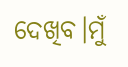ଦେଖିବ।ମୁଁ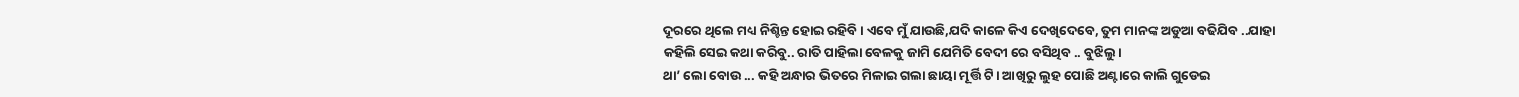ଦୂରରେ ଥିଲେ ମଧ୍ୟ ନିଶ୍ଚିନ୍ତ ହୋଇ ରହିବି । ଏବେ ମୁଁ ଯାଉଛି,ଯଦି କାଳେ କିଏ ଦେଖିଦେବେ, ତୁମ ମାନଙ୍କ ଅଡୁଆ ବଢିଯିବ ..ଯାହା କହିଲି ସେଇ କଥା କରିବୁ.. ରାତି ପାହିଲା ବେଳକୁ ଜାମି ଯେମିତି ବେଦୀ ରେ ବସିଥିବ .. ବୁଝିଲୁ ।
ଥା’ ଲୋ ବୋଉ ... କହି ଅନ୍ଧାର ଭିତରେ ମିଳାଇ ଗଲା ଛାୟା ମୂର୍ତ୍ତି ଟି। ଆଖିରୁ ଲୁହ ପୋଛି ଅଣ୍ଟାରେ କାଲି ଗୁଡେଇ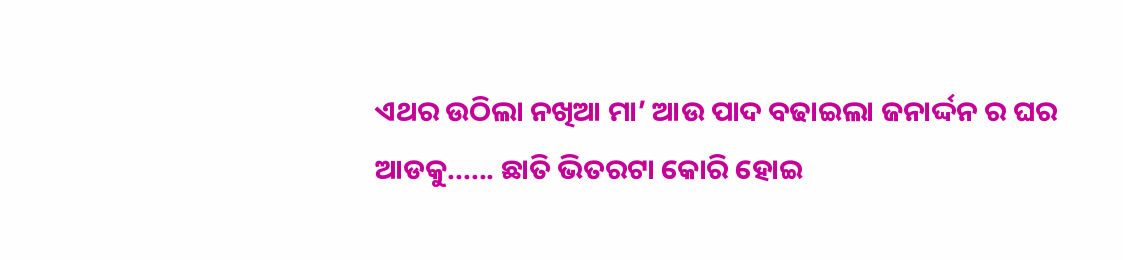ଏଥର ଉଠିଲା ନଖିଆ ମା’ ଆଉ ପାଦ ବଢାଇଲା ଜନାର୍ଦ୍ଦନ ର ଘର ଆଡକୁ...... ଛାତି ଭିତରଟା କୋରି ହୋଇ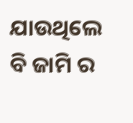ଯାଉଥିଲେ ବି ଜାମି ର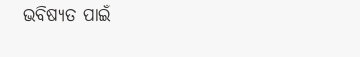ଭବିଷ୍ୟତ ପାଇଁ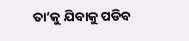ତା’କୁ ଯିବାକୁ ପଡିବ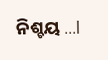ନିଶ୍ଚୟ ...l